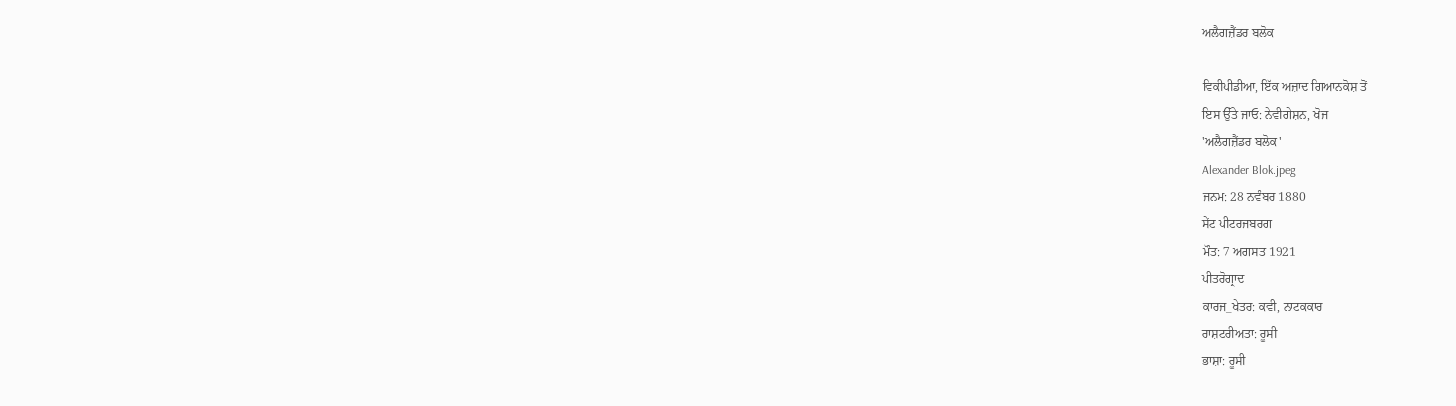ਅਲੈਗਜ਼ੈਂਡਰ ਬਲੋਕ

ਵਿਕੀਪੀਡੀਆ, ਇੱਕ ਅਜ਼ਾਦ ਗਿਆਨਕੋਸ਼ ਤੋਂ
ਇਸ ਉੱਤੇ ਜਾਓ: ਨੇਵੀਗੇਸ਼ਨ, ਖੋਜ
'ਅਲੈਗਜ਼ੈਂਡਰ ਬਲੋਕ'
Alexander Blok.jpeg
ਜਨਮ: 28 ਨਵੰਬਰ 1880
ਸੇਂਟ ਪੀਟਰਜਬਰਗ
ਮੌਤ: 7 ਅਗਸਤ 1921
ਪੀਤਰੋਗ੍ਰਾਦ
ਕਾਰਜ_ਖੇਤਰ: ਕਵੀ, ਨਾਟਕਕਾਰ
ਰਾਸ਼ਟਰੀਅਤਾ: ਰੂਸੀ
ਭਾਸ਼ਾ: ਰੂਸੀ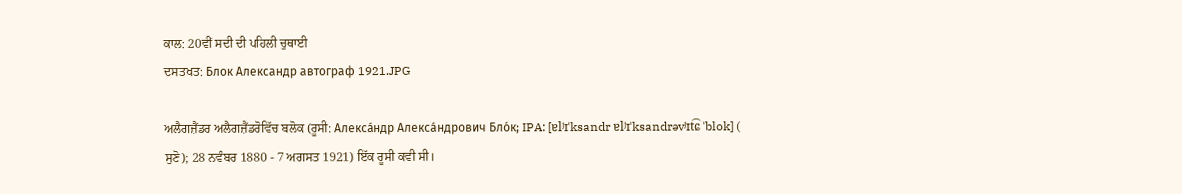ਕਾਲ: 20ਵੀਂ ਸਦੀ ਦੀ ਪਹਿਲੀ ਚੁਥਾਈ
ਦਸਤਖਤ: Блок Александр автограф 1921.JPG

ਅਲੈਗਜ਼ੈਂਡਰ ਅਲੈਗਜ਼ੈਂਡਰੋਵਿੱਚ ਬਲੋਕ (ਰੂਸੀ: Алекса́ндр Алекса́ндрович Бло́к; IPA: [ɐlʲɪˈksandr ɐlʲɪˈksandrəvʲɪt͡ɕ ˈblok] ( ਸੁਣੋ); 28 ਨਵੰਬਰ 1880 - 7 ਅਗਸਤ 1921) ਇੱਕ ਰੂਸੀ ਕਵੀ ਸੀ।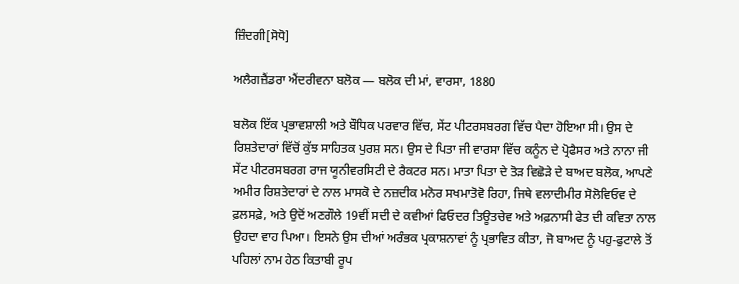ਜ਼ਿੰਦਗੀ[ਸੋਧੋ]

ਅਲੈਗਜ਼ੈਂਡਰਾ ਐਂਦਰੀਵਨਾ ਬਲੋਕ — ਬਲੋਕ ਦੀ ਮਾਂ, ਵਾਰਸਾ, 1880

ਬਲੋਕ ਇੱਕ ਪ੍ਰਭਾਵਸ਼ਾਲੀ ਅਤੇ ਬੌਧਿਕ ਪਰਵਾਰ ਵਿੱਚ, ਸੇਂਟ ਪੀਟਰਸਬਰਗ ਵਿੱਚ ਪੈਦਾ ਹੋਇਆ ਸੀ। ਉਸ ਦੇ ਰਿਸ਼ਤੇਦਾਰਾਂ ਵਿੱਚੋਂ ਕੁੱਝ ਸਾਹਿਤਕ ਪੁਰਸ਼ ਸਨ। ਉਸ ਦੇ ਪਿਤਾ ਜੀ ਵਾਰਸਾ ਵਿੱਚ ਕਨੂੰਨ ਦੇ ਪ੍ਰੋਫੈਸਰ ਅਤੇ ਨਾਨਾ ਜੀ ਸੇਂਟ ਪੀਟਰਸਬਰਗ ਰਾਜ ਯੂਨੀਵਰਸਿਟੀ ਦੇ ਰੈਕਟਰ ਸਨ। ਮਾਤਾ ਪਿਤਾ ਦੇ ਤੋੜ ਵਿਛੋੜੇ ਦੇ ਬਾਅਦ ਬਲੋਕ, ਆਪਣੇ ਅਮੀਰ ਰਿਸ਼ਤੇਦਾਰਾਂ ਦੇ ਨਾਲ ਮਾਸਕੋ ਦੇ ਨਜ਼ਦੀਕ ਮਨੋਰ ਸਖਮਾਤੋਵੋ ਰਿਹਾ, ਜਿਥੇ ਵਲਾਦੀਮੀਰ ਸੋਲੋਵਿਓਵ ਦੇ ਫ਼ਲਸਫ਼ੇ, ਅਤੇ ਉਦੋਂ ਅਣਗੌਲੇ 19ਵੀਂ ਸਦੀ ਦੇ ਕਵੀਆਂ ਫਿਓਦਰ ਤਿਊਤਚੇਵ ਅਤੇ ਅਫ਼ਨਾਸੀ ਫੇਤ ਦੀ ਕਵਿਤਾ ਨਾਲ ਉਹਦਾ ਵਾਹ ਪਿਆ। ਇਸਨੇ ਉਸ ਦੀਆਂ ਅਰੰਭਕ ਪ੍ਰਕਾਸ਼ਨਾਵਾਂ ਨੂੰ ਪ੍ਰਭਾਵਿਤ ਕੀਤਾ, ਜੋ ਬਾਅਦ ਨੂੰ ਪਹੁ-ਫੁਟਾਲੇ ਤੋਂ ਪਹਿਲਾਂ ਨਾਮ ਹੇਠ ਕਿਤਾਬੀ ਰੂਪ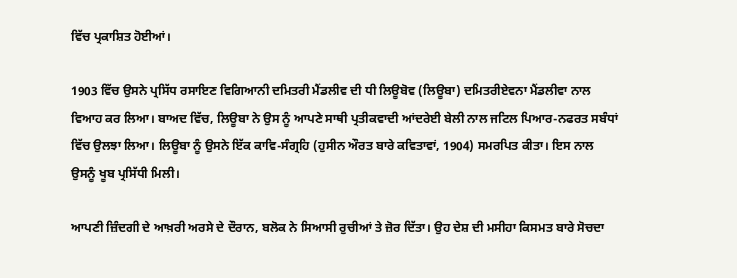ਵਿੱਚ ਪ੍ਰਕਾਸ਼ਿਤ ਹੋਈਆਂ।

1903 ਵਿੱਚ ਉਸਨੇ ਪ੍ਰਸਿੱਧ ਰਸਾਇਣ ਵਿਗਿਆਨੀ ਦਮਿਤਰੀ ਮੈਂਡਲੀਵ ਦੀ ਧੀ ਲਿਊਬੋਵ (ਲਿਊਬਾ) ਦਮਿਤਰੀਏਵਨਾ ਮੈਂਡਲੀਵਾ ਨਾਲ ਵਿਆਹ ਕਰ ਲਿਆ। ਬਾਅਦ ਵਿੱਚ, ਲਿਊਬਾ ਨੇ ਉਸ ਨੂੰ ਆਪਣੇ ਸਾਥੀ ਪ੍ਰਤੀਕਵਾਦੀ ਆਂਦਰੇਈ ਬੇਲੀ ਨਾਲ ਜਟਿਲ ਪਿਆਰ-ਨਫਰਤ ਸਬੰਧਾਂ ਵਿੱਚ ਉਲਝਾ ਲਿਆ। ਲਿਊਬਾ ਨੂੰ ਉਸਨੇ ਇੱਕ ਕਾਵਿ-ਸੰਗ੍ਰਹਿ (ਹੁਸੀਨ ਔਰਤ ਬਾਰੇ ਕਵਿਤਾਵਾਂ, 1904) ਸਮਰਪਿਤ ਕੀਤਾ। ਇਸ ਨਾਲ ਉਸਨੂੰ ਖੂਬ ਪ੍ਰਸਿੱਧੀ ਮਿਲੀ।

ਆਪਣੀ ਜ਼ਿੰਦਗੀ ਦੇ ਆਖ਼ਰੀ ਅਰਸੇ ਦੇ ਦੌਰਾਨ, ਬਲੋਕ ਨੇ ਸਿਆਸੀ ਰੁਚੀਆਂ ਤੇ ਜ਼ੋਰ ਦਿੱਤਾ। ਉਹ ਦੇਸ਼ ਦੀ ਮਸੀਹਾ ਕਿਸਮਤ ਬਾਰੇ ਸੋਚਦਾ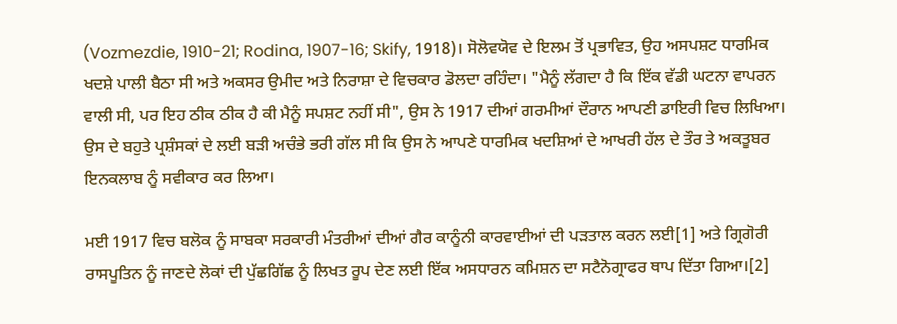(Vozmezdie, 1910-21; Rodina, 1907-16; Skify, 1918)। ਸੋਲੋਵਯੋਵ ਦੇ ਇਲਮ ਤੋਂ ਪ੍ਰਭਾਵਿਤ, ਉਹ ਅਸਪਸ਼ਟ ਧਾਰਮਿਕ ਖਦਸ਼ੇ ਪਾਲੀ ਬੈਠਾ ਸੀ ਅਤੇ ਅਕਸਰ ਉਮੀਦ ਅਤੇ ਨਿਰਾਸ਼ਾ ਦੇ ਵਿਚਕਾਰ ਡੋਲਦਾ ਰਹਿੰਦਾ। "ਮੈਨੂੰ ਲੱਗਦਾ ਹੈ ਕਿ ਇੱਕ ਵੱਡੀ ਘਟਨਾ ਵਾਪਰਨ ਵਾਲੀ ਸੀ, ਪਰ ਇਹ ਠੀਕ ਠੀਕ ਹੈ ਕੀ ਮੈਨੂੰ ਸਪਸ਼ਟ ਨਹੀਂ ਸੀ", ਉਸ ਨੇ 1917 ਦੀਆਂ ਗਰਮੀਆਂ ਦੌਰਾਨ ਆਪਣੀ ਡਾਇਰੀ ਵਿਚ ਲਿਖਿਆ। ਉਸ ਦੇ ਬਹੁਤੇ ਪ੍ਰਸ਼ੰਸਕਾਂ ਦੇ ਲਈ ਬੜੀ ਅਚੰਭੇ ਭਰੀ ਗੱਲ ਸੀ ਕਿ ਉਸ ਨੇ ਆਪਣੇ ਧਾਰਮਿਕ ਖਦਸ਼ਿਆਂ ਦੇ ਆਖਰੀ ਹੱਲ ਦੇ ਤੌਰ ਤੇ ਅਕਤੂਬਰ ਇਨਕਲਾਬ ਨੂੰ ਸਵੀਕਾਰ ਕਰ ਲਿਆ।

ਮਈ 1917 ਵਿਚ ਬਲੋਕ ਨੂੰ ਸਾਬਕਾ ਸਰਕਾਰੀ ਮੰਤਰੀਆਂ ਦੀਆਂ ਗੈਰ ਕਾਨੂੰਨੀ ਕਾਰਵਾਈਆਂ ਦੀ ਪੜਤਾਲ ਕਰਨ ਲਈ[1] ਅਤੇ ਗ੍ਰਿਗੋਰੀ ਰਾਸਪੂਤਿਨ ਨੂੰ ਜਾਣਦੇ ਲੋਕਾਂ ਦੀ ਪੁੱਛਗਿੱਛ ਨੂੰ ਲਿਖਤ ਰੂਪ ਦੇਣ ਲਈ ਇੱਕ ਅਸਧਾਰਨ ਕਮਿਸ਼ਨ ਦਾ ਸਟੈਨੋਗ੍ਰਾਫਰ ਥਾਪ ਦਿੱਤਾ ਗਿਆ।[2]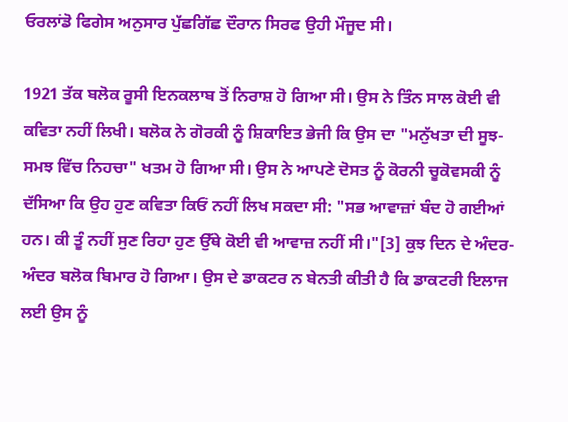ਓਰਲਾਂਡੋ ਫਿਗੇਸ ਅਨੁਸਾਰ ਪੁੱਛਗਿੱਛ ਦੌਰਾਨ ਸਿਰਫ ਉਹੀ ਮੌਜੂਦ ਸੀ।

1921 ਤੱਕ ਬਲੋਕ ਰੂਸੀ ਇਨਕਲਾਬ ਤੋਂ ਨਿਰਾਸ਼ ਹੋ ਗਿਆ ਸੀ। ਉਸ ਨੇ ਤਿੰਨ ਸਾਲ ਕੋਈ ਵੀ ਕਵਿਤਾ ਨਹੀਂ ਲਿਖੀ। ਬਲੋਕ ਨੇ ਗੋਰਕੀ ਨੂੰ ਸ਼ਿਕਾਇਤ ਭੇਜੀ ਕਿ ਉਸ ਦਾ "ਮਨੁੱਖਤਾ ਦੀ ਸੂਝ-ਸਮਝ ਵਿੱਚ ਨਿਹਚਾ" ਖਤਮ ਹੋ ਗਿਆ ਸੀ। ਉਸ ਨੇ ਆਪਣੇ ਦੋਸਤ ਨੂੰ ਕੋਰਨੀ ਚੂਕੋਵਸਕੀ ਨੂੰ ਦੱਸਿਆ ਕਿ ਉਹ ਹੁਣ ਕਵਿਤਾ ਕਿਓਂ ਨਹੀਂ ਲਿਖ ਸਕਦਾ ਸੀ: "ਸਭ ਆਵਾਜ਼ਾਂ ਬੰਦ ਹੋ ਗਈਆਂ ਹਨ। ਕੀ ਤੂੰ ਨਹੀਂ ਸੁਣ ਰਿਹਾ ਹੁਣ ਉੱਥੇ ਕੋਈ ਵੀ ਆਵਾਜ਼ ਨਹੀਂ ਸੀ।"[3] ਕੁਝ ਦਿਨ ਦੇ ਅੰਦਰ-ਅੰਦਰ ਬਲੋਕ ਬਿਮਾਰ ਹੋ ਗਿਆ। ਉਸ ਦੇ ਡਾਕਟਰ ਨ ਬੇਨਤੀ ਕੀਤੀ ਹੈ ਕਿ ਡਾਕਟਰੀ ਇਲਾਜ ਲਈ ਉਸ ਨੂੰ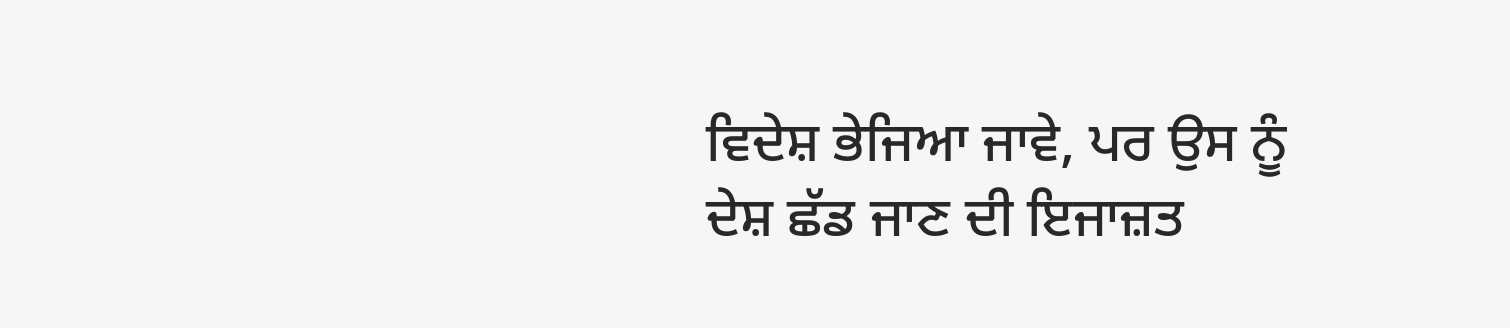ਵਿਦੇਸ਼ ਭੇਜਿਆ ਜਾਵੇ, ਪਰ ਉਸ ਨੂੰ ਦੇਸ਼ ਛੱਡ ਜਾਣ ਦੀ ਇਜਾਜ਼ਤ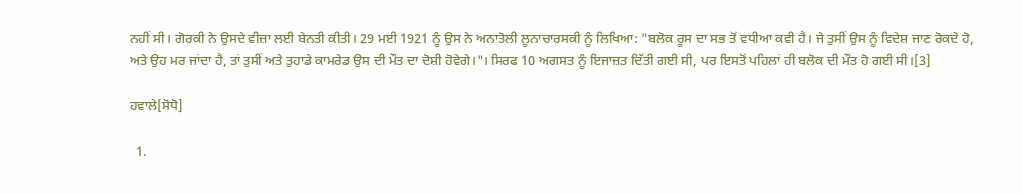ਨਹੀਂ ਸੀ। ਗੋਰਕੀ ਨੇ ਉਸਦੇ ਵੀਜ਼ਾ ਲਈ ਬੇਨਤੀ ਕੀਤੀ। 29 ਮਈ 1921 ਨੂੰ ਉਸ ਨੇ ਅਨਾਤੋਲੀ ਲੂਨਾਚਾਰਸਕੀ ਨੂੰ ਲਿਖਿਆ: "ਬਲੋਕ ਰੂਸ ਦਾ ਸਭ ਤੋਂ ਵਧੀਆ ਕਵੀ ਹੈ। ਜੇ ਤੁਸੀਂ ਉਸ ਨੂੰ ਵਿਦੇਸ਼ ਜਾਣ ਰੋਕਦੇ ਹੋ, ਅਤੇ ਉਹ ਮਰ ਜਾਂਦਾ ਹੈ, ਤਾਂ ਤੁਸੀਂ ਅਤੇ ਤੁਹਾਡੇ ਕਾਮਰੇਡ ਉਸ ਦੀ ਮੌਤ ਦਾ ਦੋਸ਼ੀ ਹੋਵੇਗੇ।"। ਸਿਰਫ 10 ਅਗਸਤ ਨੂੰ ਇਜਾਜ਼ਤ ਦਿੱਤੀ ਗਈ ਸੀ, ਪਰ ਇਸਤੋਂ ਪਹਿਲਾਂ ਹੀ ਬਲੋਕ ਦੀ ਮੌਤ ਹੋ ਗਈ ਸੀ।[3]

ਹਵਾਲੇ[ਸੋਧੋ]

  1.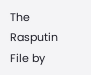The Rasputin File by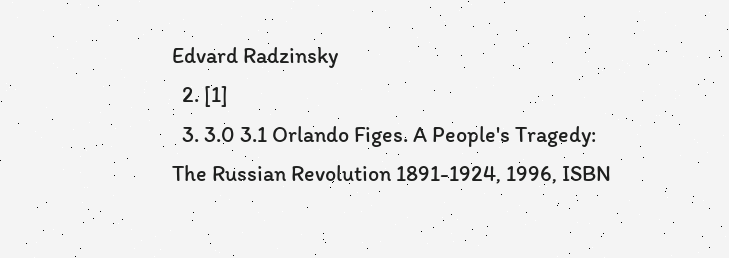Edvard Radzinsky
  2. [1]
  3. 3.0 3.1 Orlando Figes. A People's Tragedy: The Russian Revolution 1891-1924, 1996, ISBN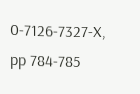0-7126-7327-X, pp 784-785